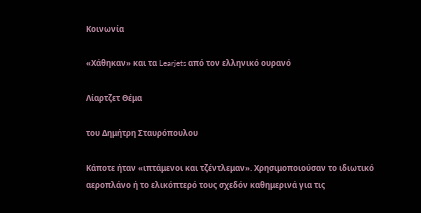Κοινωνία

«Χάθηκαν» και τα Learjets από τον ελληνικό ουρανό

Λίαρτζετ Θέμα

του Δημήτρη Σταυρόπουλου

Κάποτε ήταν «ιπτάμενοι και τζέντλεμαν». Χρησιμοποιούσαν το ιδιωτικό αεροπλάνο ή το ελικόπτερό τους σχεδόν καθημερινά για τις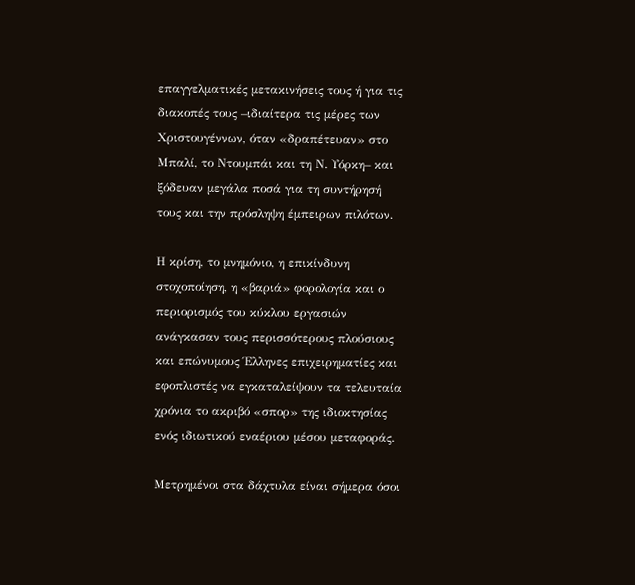επαγγελματικές μετακινήσεις τους ή για τις διακοπές τους –ιδιαίτερα τις μέρες των Χριστουγέννων, όταν «δραπέτευαν» στο Μπαλί, το Ντουμπάι και τη Ν. Υόρκη– και ξόδευαν μεγάλα ποσά για τη συντήρησή τους και την πρόσληψη έμπειρων πιλότων.

Η κρίση, το μνημόνιο, η επικίνδυνη στοχοποίηση, η «βαριά» φορολογία και ο περιορισμός του κύκλου εργασιών ανάγκασαν τους περισσότερους πλούσιους και επώνυμους Έλληνες επιχειρηματίες και εφοπλιστές να εγκαταλείψουν τα τελευταία χρόνια το ακριβό «σπορ» της ιδιοκτησίας ενός ιδιωτικού εναέριου μέσου μεταφοράς.

Μετρημένοι στα δάχτυλα είναι σήμερα όσοι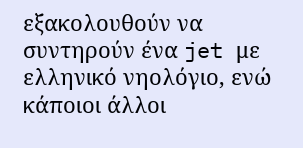εξακολουθούν να συντηρούν ένα jet με ελληνικό νηολόγιο, ενώ κάποιοι άλλοι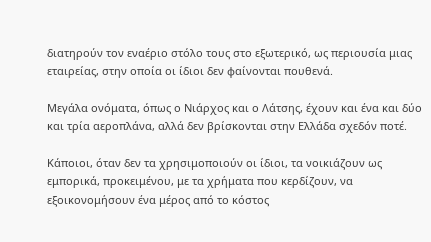διατηρούν τον εναέριο στόλο τους στο εξωτερικό, ως περιουσία μιας εταιρείας, στην οποία οι ίδιοι δεν φαίνονται πουθενά.

Μεγάλα ονόματα, όπως ο Νιάρχος και ο Λάτσης, έχουν και ένα και δύο και τρία αεροπλάνα, αλλά δεν βρίσκονται στην Ελλάδα σχεδόν ποτέ.

Κάποιοι, όταν δεν τα χρησιμοποιούν οι ίδιοι, τα νοικιάζουν ως εμπορικά, προκειμένου, με τα χρήματα που κερδίζουν, να εξοικονομήσουν ένα μέρος από το κόστος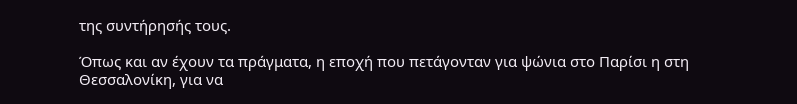της συντήρησής τους.

Όπως και αν έχουν τα πράγματα, η εποχή που πετάγονταν για ψώνια στο Παρίσι η στη Θεσσαλονίκη, για να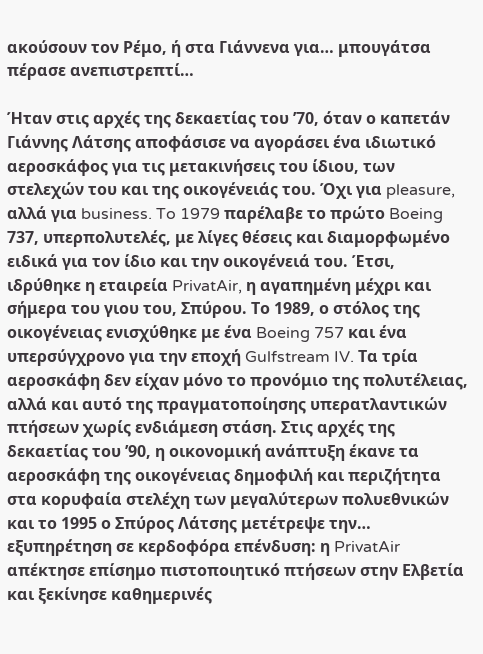ακούσουν τον Ρέμο, ή στα Γιάννενα για… μπουγάτσα πέρασε ανεπιστρεπτί…

Ήταν στις αρχές της δεκαετίας του ’70, όταν ο καπετάν Γιάννης Λάτσης αποφάσισε να αγοράσει ένα ιδιωτικό αεροσκάφος για τις μετακινήσεις του ίδιου, των στελεχών του και της οικογένειάς του. Όχι για pleasure, αλλά για business. To 1979 παρέλαβε το πρώτο Boeing 737, υπερπολυτελές, με λίγες θέσεις και διαμορφωμένο ειδικά για τον ίδιο και την οικογένειά του. Έτσι, ιδρύθηκε η εταιρεία PrivatAir, η αγαπημένη μέχρι και σήμερα του γιου του, Σπύρου. Το 1989, ο στόλος της οικογένειας ενισχύθηκε με ένα Boeing 757 και ένα υπερσύγχρονο για την εποχή Gulfstream IV. Τα τρία αεροσκάφη δεν είχαν μόνο το προνόμιο της πολυτέλειας, αλλά και αυτό της πραγματοποίησης υπερατλαντικών πτήσεων χωρίς ενδιάμεση στάση. Στις αρχές της δεκαετίας του ’90, η οικονομική ανάπτυξη έκανε τα αεροσκάφη της οικογένειας δημοφιλή και περιζήτητα στα κορυφαία στελέχη των μεγαλύτερων πολυεθνικών και το 1995 ο Σπύρος Λάτσης μετέτρεψε την… εξυπηρέτηση σε κερδοφόρα επένδυση: η PrivatAir απέκτησε επίσημο πιστοποιητικό πτήσεων στην Ελβετία και ξεκίνησε καθημερινές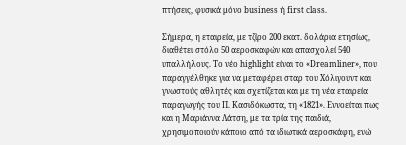πτήσεις, φυσικά μόνο business ή first class.

Σήμερα, η εταιρεία, με τζίρο 200 εκατ. δολάρια ετησίως, διαθέτει στόλο 50 αεροσκαφών και απασχολεί 540 υπαλλήλους. Το νέο highlight είναι το «Dreamliner», που παραγγέλθηκε για να μεταφέρει σταρ του Χόλιγουντ και γνωστούς αθλητές και σχετίζεται και με τη νέα εταιρεία παραγωγής του Π. Κασιδόκωστα, τη «1821». Εννοείται πως και η Μαριάννα Λάτση, με τα τρία της παιδιά, χρησιμοποιούν κάποιο από τα ιδιωτικά αεροσκάφη, ενώ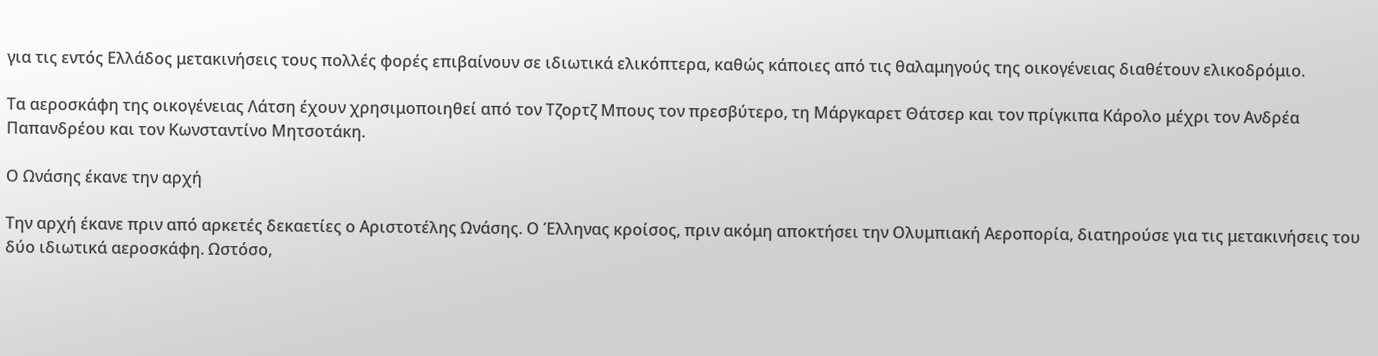για τις εντός Ελλάδος μετακινήσεις τους πολλές φορές επιβαίνουν σε ιδιωτικά ελικόπτερα, καθώς κάποιες από τις θαλαμηγούς της οικογένειας διαθέτουν ελικοδρόμιο.

Τα αεροσκάφη της οικογένειας Λάτση έχουν χρησιμοποιηθεί από τον Τζορτζ Μπους τον πρεσβύτερο, τη Μάργκαρετ Θάτσερ και τον πρίγκιπα Κάρολο μέχρι τον Ανδρέα Παπανδρέου και τον Κωνσταντίνο Μητσοτάκη.

Ο Ωνάσης έκανε την αρχή

Την αρχή έκανε πριν από αρκετές δεκαετίες ο Αριστοτέλης Ωνάσης. Ο Έλληνας κροίσος, πριν ακόμη αποκτήσει την Ολυμπιακή Αεροπορία, διατηρούσε για τις μετακινήσεις του δύο ιδιωτικά αεροσκάφη. Ωστόσο,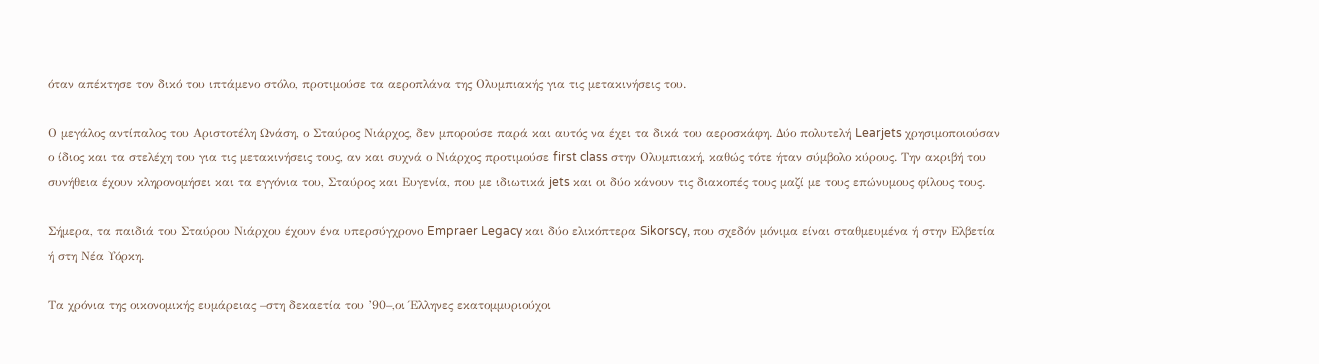όταν απέκτησε τον δικό του ιπτάμενο στόλο, προτιμούσε τα αεροπλάνα της Ολυμπιακής για τις μετακινήσεις του.

Ο μεγάλος αντίπαλος του Αριστοτέλη Ωνάση, ο Σταύρος Νιάρχος, δεν μπορούσε παρά και αυτός να έχει τα δικά του αεροσκάφη. Δύο πολυτελή Learjets χρησιμοποιούσαν ο ίδιος και τα στελέχη του για τις μετακινήσεις τους, αν και συχνά ο Νιάρχος προτιμούσε first class στην Ολυμπιακή, καθώς τότε ήταν σύμβολο κύρους. Την ακριβή του συνήθεια έχουν κληρονομήσει και τα εγγόνια του, Σταύρος και Ευγενία, που με ιδιωτικά jets και οι δύο κάνουν τις διακοπές τους μαζί με τους επώνυμους φίλους τους.

Σήμερα, τα παιδιά του Σταύρου Νιάρχου έχουν ένα υπερσύγχρονο Empraer Legacy και δύο ελικόπτερα Sikorscy, που σχεδόν μόνιμα είναι σταθμευμένα ή στην Ελβετία ή στη Νέα Υόρκη.

Τα χρόνια της οικονομικής ευμάρειας –στη δεκαετία του ’90–,οι Έλληνες εκατομμυριούχοι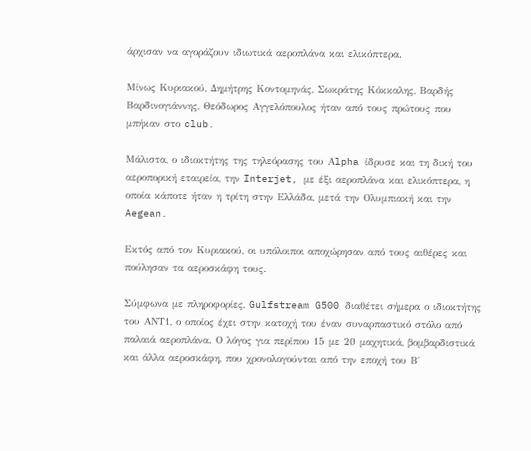άρχισαν να αγοράζουν ιδιωτικά αεροπλάνα και ελικόπτερα.

Μίνως Κυριακού, Δημήτρης Κοντομηνάς, Σωκράτης Κόκκαλης, Βαρδής Βαρδινογιάννης, Θεόδωρος Αγγελόπουλος ήταν από τους πρώτους που μπήκαν στο club.

Μάλιστα, ο ιδιοκτήτης της τηλεόρασης του Αlpha ίδρυσε και τη δική του αεροπορική εταιρεία, την Interjet, με έξι αεροπλάνα και ελικόπτερα, η οποία κάποτε ήταν η τρίτη στην Ελλάδα, μετά την Ολυμπιακή και την Aegean.

Εκτός από τον Κυριακού, οι υπόλοιποι αποχώρησαν από τους αιθέρες και πούλησαν τα αεροσκάφη τους.

Σύμφωνα με πληροφορίες, Gulfstream G500 διαθέτει σήμερα ο ιδιοκτήτης του ΑΝΤ1, ο οποίος έχει στην κατοχή του έναν συναρπαστικό στόλο από παλαιά αεροπλάνα. Ο λόγος για περίπου 15 με 20 μαχητικά, βομβαρδιστικά και άλλα αεροσκάφη, που χρονολογούνται από την εποχή του Β΄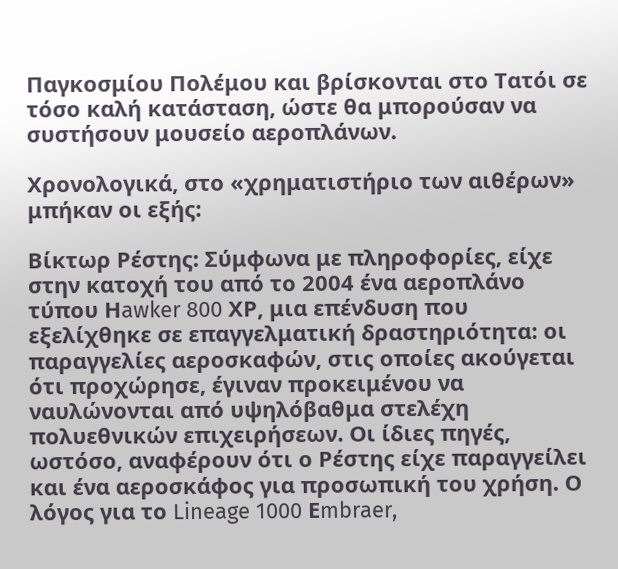Παγκοσμίου Πολέμου και βρίσκονται στο Τατόι σε τόσο καλή κατάσταση, ώστε θα μπορούσαν να συστήσουν μουσείο αεροπλάνων.

Χρονολογικά, στο «χρηματιστήριο των αιθέρων» μπήκαν οι εξής:

Βίκτωρ Ρέστης: Σύμφωνα με πληροφορίες, είχε στην κατοχή του από το 2004 ένα αεροπλάνο τύπου Ηawker 800 ΧΡ, μια επένδυση που εξελίχθηκε σε επαγγελματική δραστηριότητα: οι παραγγελίες αεροσκαφών, στις οποίες ακούγεται ότι προχώρησε, έγιναν προκειμένου να ναυλώνονται από υψηλόβαθμα στελέχη πολυεθνικών επιχειρήσεων. Οι ίδιες πηγές, ωστόσο, αναφέρουν ότι ο Ρέστης είχε παραγγείλει και ένα αεροσκάφος για προσωπική του χρήση. Ο λόγος για το Lineage 1000 Εmbraer,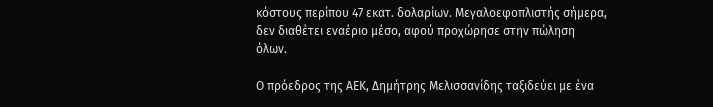κόστους περίπου 47 εκατ. δολαρίων. Μεγαλοεφοπλιστής σήμερα, δεν διαθέτει εναέριο μέσο, αφού προχώρησε στην πώληση όλων.

Ο πρόεδρος της ΑΕΚ, Δημήτρης Μελισσανίδης ταξιδεύει με ένα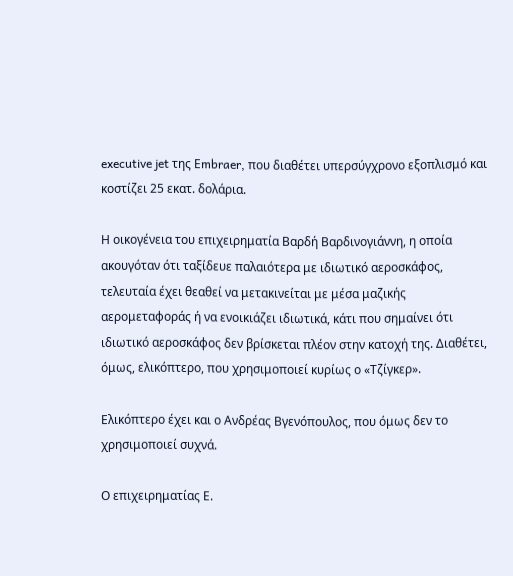executive jet της Εmbraer, που διαθέτει υπερσύγχρονο εξοπλισμό και κοστίζει 25 εκατ. δολάρια.

Η οικογένεια του επιχειρηματία Βαρδή Βαρδινογιάννη, η οποία ακουγόταν ότι ταξίδευε παλαιότερα με ιδιωτικό αεροσκάφος, τελευταία έχει θεαθεί να μετακινείται με μέσα μαζικής αερομεταφοράς ή να ενοικιάζει ιδιωτικά, κάτι που σημαίνει ότι ιδιωτικό αεροσκάφος δεν βρίσκεται πλέον στην κατοχή της. Διαθέτει, όμως, ελικόπτερο, που χρησιμοποιεί κυρίως ο «Τζίγκερ».

Ελικόπτερο έχει και ο Ανδρέας Βγενόπουλος, που όμως δεν το χρησιμοποιεί συχνά.

Ο επιχειρηματίας Ε.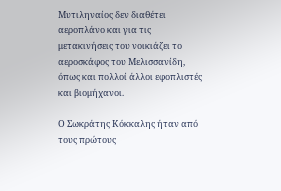Μυτιληναίος δεν διαθέτει αεροπλάνο και για τις μετακινήσεις του νοικιάζει το αεροσκάφος του Μελισσανίδη, όπως και πολλοί άλλοι εφοπλιστές και βιομήχανοι.

Ο Σωκράτης Κόκκαλης ήταν από τους πρώτους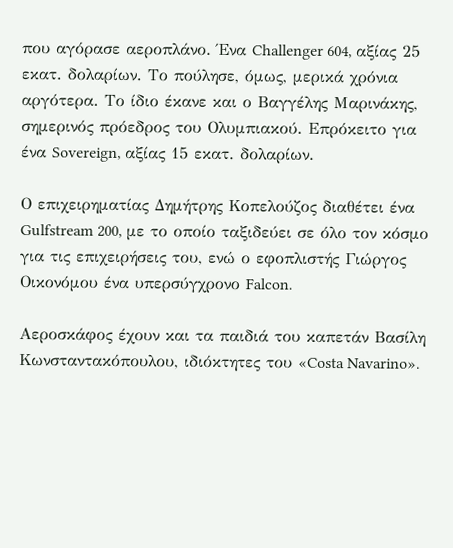που αγόρασε αεροπλάνο. Ένα Challenger 604, αξίας 25 εκατ. δολαρίων. Το πούλησε, όμως, μερικά χρόνια αργότερα. Το ίδιο έκανε και ο Βαγγέλης Μαρινάκης, σημερινός πρόεδρος του Ολυμπιακού. Επρόκειτο για ένα Sovereign, αξίας 15 εκατ. δολαρίων.

Ο επιχειρηματίας Δημήτρης Κοπελούζος διαθέτει ένα Gulfstream 200, με το οποίο ταξιδεύει σε όλο τον κόσμο για τις επιχειρήσεις του, ενώ ο εφοπλιστής Γιώργος Οικονόμου ένα υπερσύγχρονο Falcon.

Αεροσκάφος έχουν και τα παιδιά του καπετάν Βασίλη Κωνσταντακόπουλου, ιδιόκτητες του «Costa Navarino».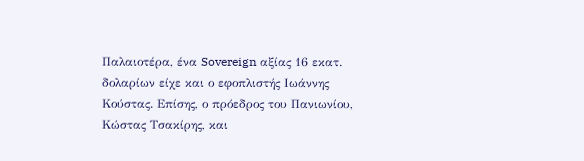Παλαιοτέρα, ένα Sovereign αξίας 16 εκατ. δολαρίων είχε και ο εφοπλιστής Ιωάννης Κούστας. Επίσης, ο πρόεδρος του Πανιωνίου, Κώστας Τσακίρης, και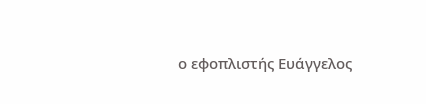ο εφοπλιστής Ευάγγελος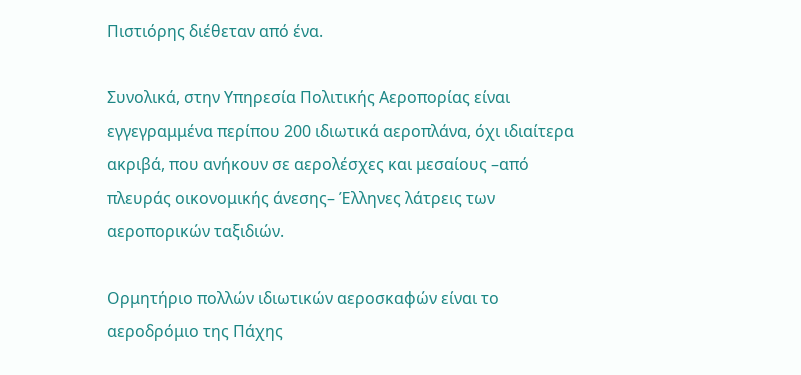Πιστιόρης διέθεταν από ένα.

Συνολικά, στην Υπηρεσία Πολιτικής Αεροπορίας είναι εγγεγραμμένα περίπου 200 ιδιωτικά αεροπλάνα, όχι ιδιαίτερα ακριβά, που ανήκουν σε αερολέσχες και μεσαίους –από πλευράς οικονομικής άνεσης– Έλληνες λάτρεις των αεροπορικών ταξιδιών.

Ορμητήριο πολλών ιδιωτικών αεροσκαφών είναι το αεροδρόμιο της Πάχης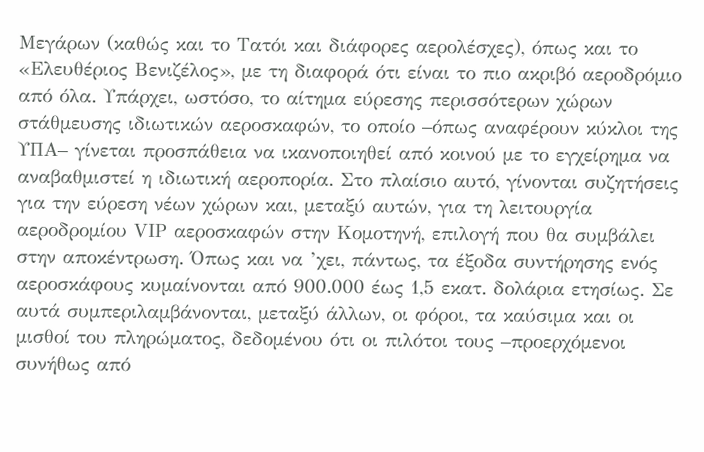Μεγάρων (καθώς και το Τατόι και διάφορες αερολέσχες), όπως και το «Ελευθέριος Βενιζέλος», με τη διαφορά ότι είναι το πιο ακριβό αεροδρόμιο από όλα. Υπάρχει, ωστόσο, το αίτημα εύρεσης περισσότερων χώρων στάθμευσης ιδιωτικών αεροσκαφών, το οποίο –όπως αναφέρουν κύκλοι της ΥΠΑ– γίνεται προσπάθεια να ικανοποιηθεί από κοινού με το εγχείρημα να αναβαθμιστεί η ιδιωτική αεροπορία. Στο πλαίσιο αυτό, γίνονται συζητήσεις για την εύρεση νέων χώρων και, μεταξύ αυτών, για τη λειτουργία αεροδρομίου VΙΡ αεροσκαφών στην Κομοτηνή, επιλογή που θα συμβάλει στην αποκέντρωση. Όπως και να ’χει, πάντως, τα έξοδα συντήρησης ενός αεροσκάφους κυμαίνονται από 900.000 έως 1,5 εκατ. δολάρια ετησίως. Σε αυτά συμπεριλαμβάνονται, μεταξύ άλλων, οι φόροι, τα καύσιμα και οι μισθοί του πληρώματος, δεδομένου ότι οι πιλότοι τους –προερχόμενοι συνήθως από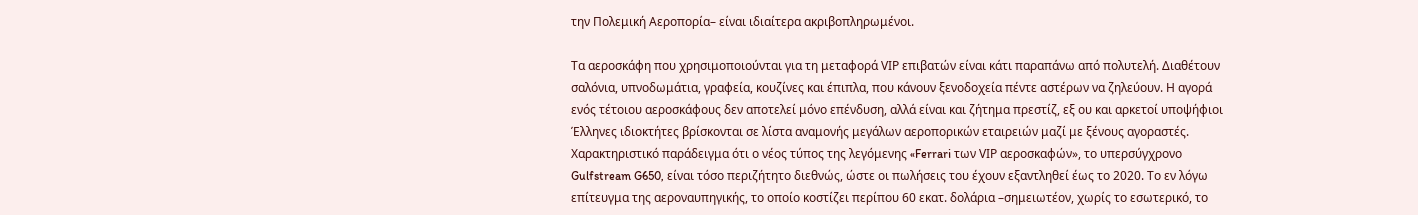την Πολεμική Αεροπορία– είναι ιδιαίτερα ακριβοπληρωμένοι.

Τα αεροσκάφη που χρησιμοποιούνται για τη μεταφορά VΙΡ επιβατών είναι κάτι παραπάνω από πολυτελή. Διαθέτουν σαλόνια, υπνοδωμάτια, γραφεία, κουζίνες και έπιπλα, που κάνουν ξενοδοχεία πέντε αστέρων να ζηλεύουν. Η αγορά ενός τέτοιου αεροσκάφους δεν αποτελεί μόνο επένδυση, αλλά είναι και ζήτημα πρεστίζ, εξ ου και αρκετοί υποψήφιοι Έλληνες ιδιοκτήτες βρίσκονται σε λίστα αναμονής μεγάλων αεροπορικών εταιρειών μαζί με ξένους αγοραστές. Χαρακτηριστικό παράδειγμα ότι ο νέος τύπος της λεγόμενης «Ferrari των VΙΡ αεροσκαφών», το υπερσύγχρονο Gulfstream G650, είναι τόσο περιζήτητο διεθνώς, ώστε οι πωλήσεις του έχουν εξαντληθεί έως το 2020. Το εν λόγω επίτευγμα της αεροναυπηγικής, το οποίο κοστίζει περίπου 60 εκατ. δολάρια –σημειωτέον, χωρίς το εσωτερικό, το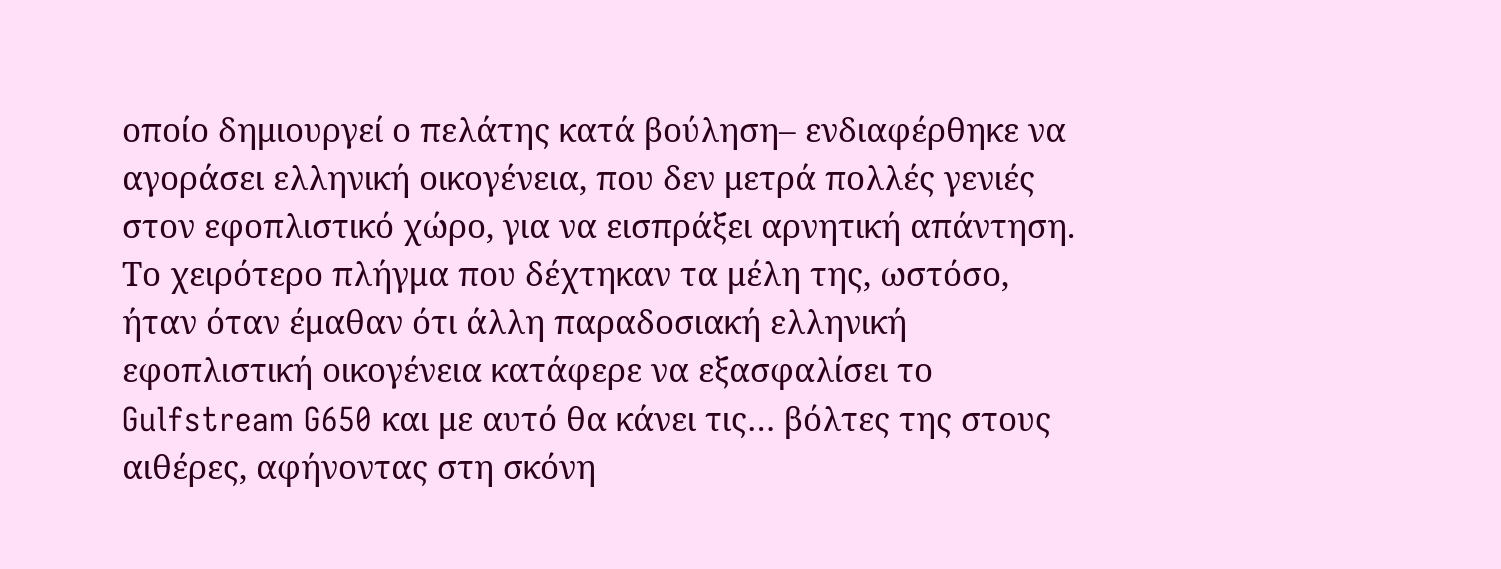οποίο δημιουργεί ο πελάτης κατά βούληση– ενδιαφέρθηκε να αγοράσει ελληνική οικογένεια, που δεν μετρά πολλές γενιές στον εφοπλιστικό χώρο, για να εισπράξει αρνητική απάντηση. Το χειρότερο πλήγμα που δέχτηκαν τα μέλη της, ωστόσο, ήταν όταν έμαθαν ότι άλλη παραδοσιακή ελληνική εφοπλιστική οικογένεια κατάφερε να εξασφαλίσει το Gulfstream G650 και με αυτό θα κάνει τις… βόλτες της στους αιθέρες, αφήνοντας στη σκόνη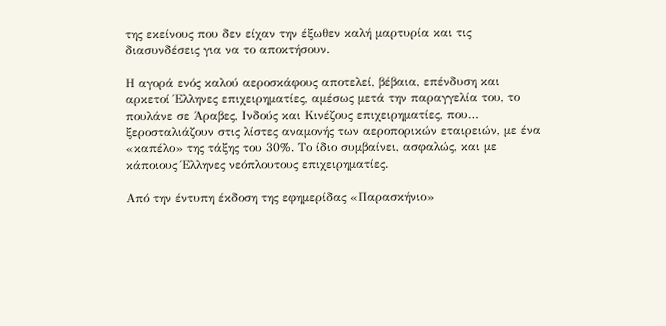της εκείνους που δεν είχαν την έξωθεν καλή μαρτυρία και τις διασυνδέσεις για να το αποκτήσουν.

Η αγορά ενός καλού αεροσκάφους αποτελεί, βέβαια, επένδυση και αρκετοί Έλληνες επιχειρηματίες, αμέσως μετά την παραγγελία του, το πουλάνε σε Άραβες, Ινδούς και Κινέζους επιχειρηματίες, που… ξεροσταλιάζουν στις λίστες αναμονής των αεροπορικών εταιρειών, με ένα «καπέλο» της τάξης του 30%. Το ίδιο συμβαίνει, ασφαλώς, και με κάποιους Έλληνες νεόπλουτους επιχειρηματίες.

Από την έντυπη έκδοση της εφημερίδας «Παρασκήνιο»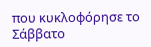που κυκλοφόρησε το Σάββατο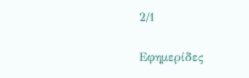2/1

Εφημερίδες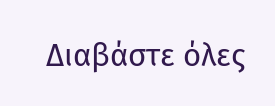Διαβάστε όλες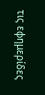τις εφημερίδες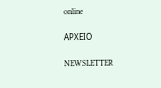online

ΑΡΧΕΙΟ

NEWSLETTER